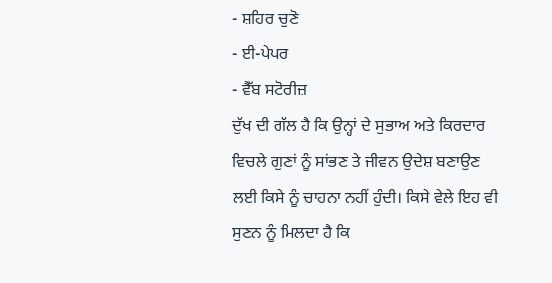- ਸ਼ਹਿਰ ਚੁਣੋ
- ਈ-ਪੇਪਰ
- ਵੈੱਬ ਸਟੋਰੀਜ਼
ਦੁੱਖ ਦੀ ਗੱਲ ਹੈ ਕਿ ਉਨ੍ਹਾਂ ਦੇ ਸੁਭਾਅ ਅਤੇ ਕਿਰਦਾਰ ਵਿਚਲੇ ਗੁਣਾਂ ਨੂੰ ਸਾਂਭਣ ਤੇ ਜੀਵਨ ਉਦੇਸ਼ ਬਣਾਉਣ ਲਈ ਕਿਸੇ ਨੂੰ ਚਾਹਨਾ ਨਹੀਂ ਹੁੰਦੀ। ਕਿਸੇ ਵੇਲੇ ਇਹ ਵੀ ਸੁਣਨ ਨੂੰ ਮਿਲਦਾ ਹੈ ਕਿ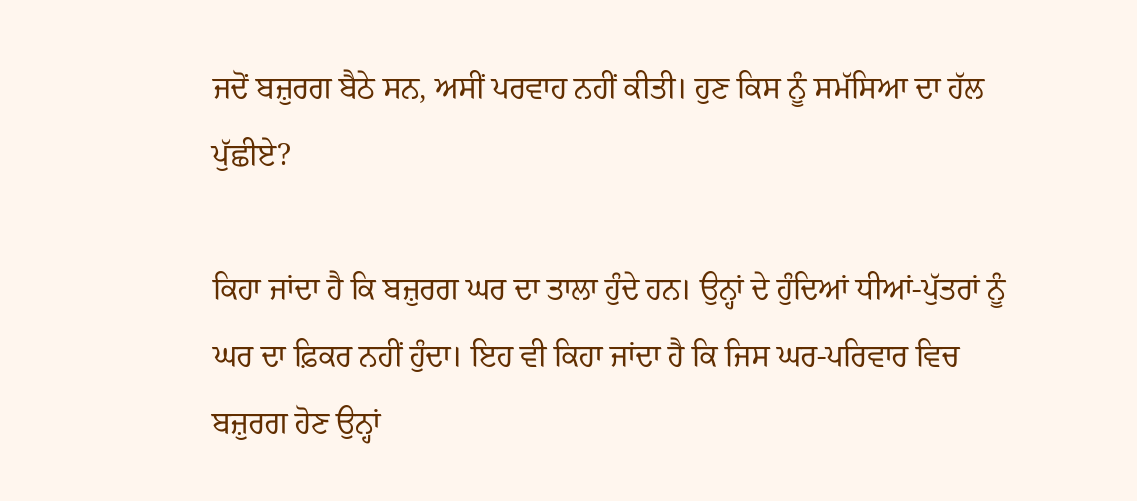ਜਦੋਂ ਬਜ਼ੁਰਗ ਬੈਠੇ ਸਨ, ਅਸੀਂ ਪਰਵਾਹ ਨਹੀਂ ਕੀਤੀ। ਹੁਣ ਕਿਸ ਨੂੰ ਸਮੱਸਿਆ ਦਾ ਹੱਲ ਪੁੱਛੀਏ?

ਕਿਹਾ ਜਾਂਦਾ ਹੈ ਕਿ ਬਜ਼ੁਰਗ ਘਰ ਦਾ ਤਾਲਾ ਹੁੰਦੇ ਹਨ। ਉਨ੍ਹਾਂ ਦੇ ਹੁੰਦਿਆਂ ਧੀਆਂ-ਪੁੱਤਰਾਂ ਨੂੰ ਘਰ ਦਾ ਫ਼ਿਕਰ ਨਹੀਂ ਹੁੰਦਾ। ਇਹ ਵੀ ਕਿਹਾ ਜਾਂਦਾ ਹੈ ਕਿ ਜਿਸ ਘਰ-ਪਰਿਵਾਰ ਵਿਚ ਬਜ਼ੁਰਗ ਹੋਣ ਉਨ੍ਹਾਂ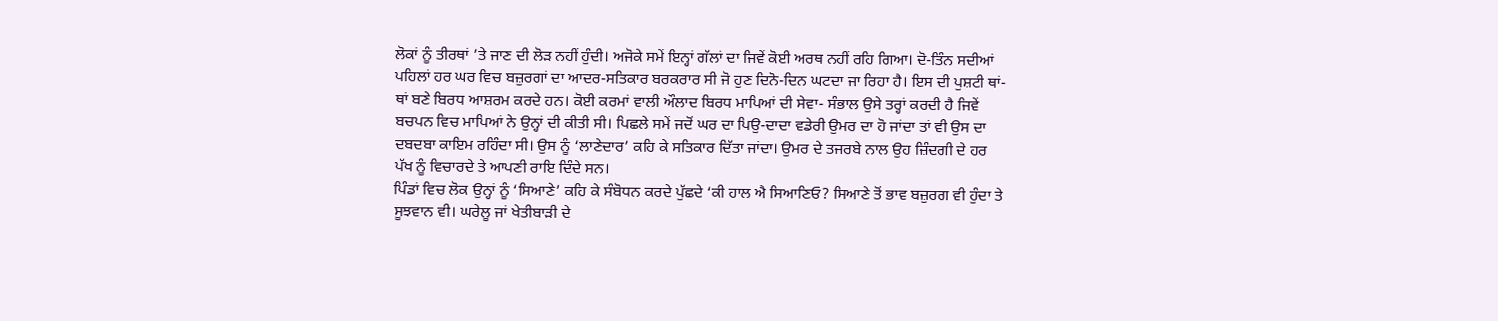ਲੋਕਾਂ ਨੂੰ ਤੀਰਥਾਂ ’ਤੇ ਜਾਣ ਦੀ ਲੋੜ ਨਹੀਂ ਹੁੰਦੀ। ਅਜੋਕੇ ਸਮੇਂ ਇਨ੍ਹਾਂ ਗੱਲਾਂ ਦਾ ਜਿਵੇਂ ਕੋਈ ਅਰਥ ਨਹੀਂ ਰਹਿ ਗਿਆ। ਦੋ-ਤਿੰਨ ਸਦੀਆਂ ਪਹਿਲਾਂ ਹਰ ਘਰ ਵਿਚ ਬਜ਼ੁਰਗਾਂ ਦਾ ਆਦਰ-ਸਤਿਕਾਰ ਬਰਕਰਾਰ ਸੀ ਜੋ ਹੁਣ ਦਿਨੋ-ਦਿਨ ਘਟਦਾ ਜਾ ਰਿਹਾ ਹੈ। ਇਸ ਦੀ ਪੁਸ਼ਟੀ ਥਾਂ-ਥਾਂ ਬਣੇ ਬਿਰਧ ਆਸ਼ਰਮ ਕਰਦੇ ਹਨ। ਕੋਈ ਕਰਮਾਂ ਵਾਲੀ ਔਲਾਦ ਬਿਰਧ ਮਾਪਿਆਂ ਦੀ ਸੇਵਾ- ਸੰਭਾਲ ਉਸੇ ਤਰ੍ਹਾਂ ਕਰਦੀ ਹੈ ਜਿਵੇਂ ਬਚਪਨ ਵਿਚ ਮਾਪਿਆਂ ਨੇ ਉਨ੍ਹਾਂ ਦੀ ਕੀਤੀ ਸੀ। ਪਿਛਲੇ ਸਮੇਂ ਜਦੋਂ ਘਰ ਦਾ ਪਿਉ-ਦਾਦਾ ਵਡੇਰੀ ਉਮਰ ਦਾ ਹੋ ਜਾਂਦਾ ਤਾਂ ਵੀ ਉਸ ਦਾ ਦਬਦਬਾ ਕਾਇਮ ਰਹਿੰਦਾ ਸੀ। ਉਸ ਨੂੰ ‘ਲਾਣੇਦਾਰ’ ਕਹਿ ਕੇ ਸਤਿਕਾਰ ਦਿੱਤਾ ਜਾਂਦਾ। ਉਮਰ ਦੇ ਤਜਰਬੇ ਨਾਲ ਉਹ ਜ਼ਿੰਦਗੀ ਦੇ ਹਰ ਪੱਖ ਨੂੰ ਵਿਚਾਰਦੇ ਤੇ ਆਪਣੀ ਰਾਇ ਦਿੰਦੇ ਸਨ।
ਪਿੰਡਾਂ ਵਿਚ ਲੋਕ ਉਨ੍ਹਾਂ ਨੂੰ ‘ਸਿਆਣੇ’ ਕਹਿ ਕੇ ਸੰਬੋਧਨ ਕਰਦੇ ਪੁੱਛਦੇ ‘ਕੀ ਹਾਲ ਐ ਸਿਆਣਿਓ? ਸਿਆਣੇ ਤੋਂ ਭਾਵ ਬਜ਼ੁਰਗ ਵੀ ਹੁੰਦਾ ਤੇ ਸੂਝਵਾਨ ਵੀ। ਘਰੇਲੂ ਜਾਂ ਖੇਤੀਬਾੜੀ ਦੇ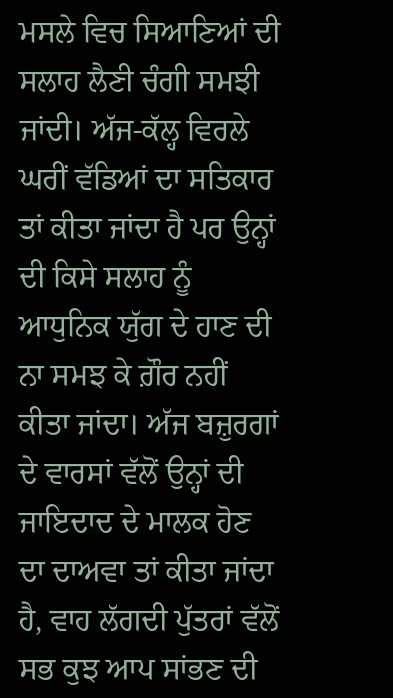ਮਸਲੇ ਵਿਚ ਸਿਆਣਿਆਂ ਦੀ ਸਲਾਹ ਲੈਣੀ ਚੰਗੀ ਸਮਝੀ ਜਾਂਦੀ। ਅੱਜ-ਕੱਲ੍ਹ ਵਿਰਲੇ ਘਰੀਂ ਵੱਡਿਆਂ ਦਾ ਸਤਿਕਾਰ ਤਾਂ ਕੀਤਾ ਜਾਂਦਾ ਹੈ ਪਰ ਉਨ੍ਹਾਂ ਦੀ ਕਿਸੇ ਸਲਾਹ ਨੂੰ ਆਧੁਨਿਕ ਯੁੱਗ ਦੇ ਹਾਣ ਦੀ ਨਾ ਸਮਝ ਕੇ ਗ਼ੌਰ ਨਹੀਂ ਕੀਤਾ ਜਾਂਦਾ। ਅੱਜ ਬਜ਼ੁਰਗਾਂ ਦੇ ਵਾਰਸਾਂ ਵੱਲੋਂ ਉਨ੍ਹਾਂ ਦੀ ਜਾਇਦਾਦ ਦੇ ਮਾਲਕ ਹੋਣ ਦਾ ਦਾਅਵਾ ਤਾਂ ਕੀਤਾ ਜਾਂਦਾ ਹੈ, ਵਾਹ ਲੱਗਦੀ ਪੁੱਤਰਾਂ ਵੱਲੋਂ ਸਭ ਕੁਝ ਆਪ ਸਾਂਭਣ ਦੀ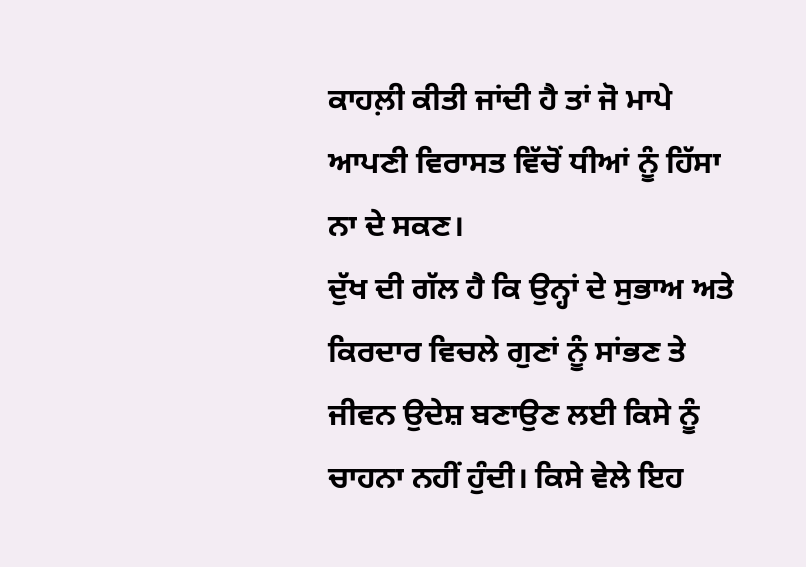ਕਾਹਲ਼ੀ ਕੀਤੀ ਜਾਂਦੀ ਹੈ ਤਾਂ ਜੋ ਮਾਪੇ ਆਪਣੀ ਵਿਰਾਸਤ ਵਿੱਚੋਂ ਧੀਆਂ ਨੂੰ ਹਿੱਸਾ ਨਾ ਦੇ ਸਕਣ।
ਦੁੱਖ ਦੀ ਗੱਲ ਹੈ ਕਿ ਉਨ੍ਹਾਂ ਦੇ ਸੁਭਾਅ ਅਤੇ ਕਿਰਦਾਰ ਵਿਚਲੇ ਗੁਣਾਂ ਨੂੰ ਸਾਂਭਣ ਤੇ ਜੀਵਨ ਉਦੇਸ਼ ਬਣਾਉਣ ਲਈ ਕਿਸੇ ਨੂੰ ਚਾਹਨਾ ਨਹੀਂ ਹੁੰਦੀ। ਕਿਸੇ ਵੇਲੇ ਇਹ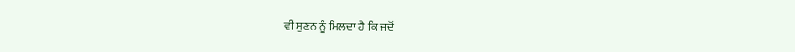ਵੀ ਸੁਣਨ ਨੂੰ ਮਿਲਦਾ ਹੈ ਕਿ ਜਦੋਂ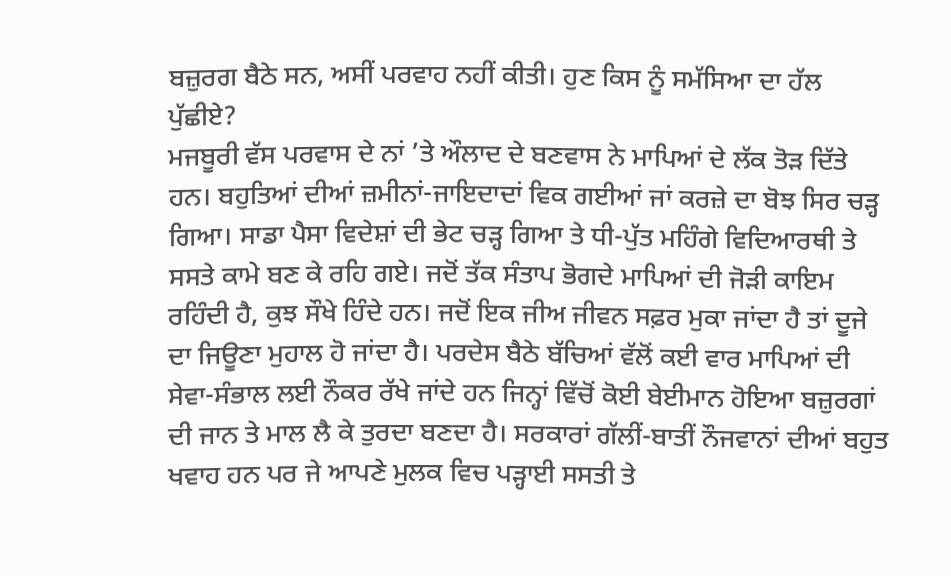ਬਜ਼ੁਰਗ ਬੈਠੇ ਸਨ, ਅਸੀਂ ਪਰਵਾਹ ਨਹੀਂ ਕੀਤੀ। ਹੁਣ ਕਿਸ ਨੂੰ ਸਮੱਸਿਆ ਦਾ ਹੱਲ ਪੁੱਛੀਏ?
ਮਜਬੂਰੀ ਵੱਸ ਪਰਵਾਸ ਦੇ ਨਾਂ ’ਤੇ ਔਲਾਦ ਦੇ ਬਣਵਾਸ ਨੇ ਮਾਪਿਆਂ ਦੇ ਲੱਕ ਤੋੜ ਦਿੱਤੇ ਹਨ। ਬਹੁਤਿਆਂ ਦੀਆਂ ਜ਼ਮੀਨਾਂ-ਜਾਇਦਾਦਾਂ ਵਿਕ ਗਈਆਂ ਜਾਂ ਕਰਜ਼ੇ ਦਾ ਬੋਝ ਸਿਰ ਚੜ੍ਹ ਗਿਆ। ਸਾਡਾ ਪੈਸਾ ਵਿਦੇਸ਼ਾਂ ਦੀ ਭੇਟ ਚੜ੍ਹ ਗਿਆ ਤੇ ਧੀ-ਪੁੱਤ ਮਹਿੰਗੇ ਵਿਦਿਆਰਥੀ ਤੇ ਸਸਤੇ ਕਾਮੇ ਬਣ ਕੇ ਰਹਿ ਗਏ। ਜਦੋਂ ਤੱਕ ਸੰਤਾਪ ਭੋਗਦੇ ਮਾਪਿਆਂ ਦੀ ਜੋੜੀ ਕਾਇਮ ਰਹਿੰਦੀ ਹੈ, ਕੁਝ ਸੌਖੇ ਹਿੰਦੇ ਹਨ। ਜਦੋਂ ਇਕ ਜੀਅ ਜੀਵਨ ਸਫ਼ਰ ਮੁਕਾ ਜਾਂਦਾ ਹੈ ਤਾਂ ਦੂਜੇ ਦਾ ਜਿਊਣਾ ਮੁਹਾਲ ਹੋ ਜਾਂਦਾ ਹੈ। ਪਰਦੇਸ ਬੈਠੇ ਬੱਚਿਆਂ ਵੱਲੋਂ ਕਈ ਵਾਰ ਮਾਪਿਆਂ ਦੀ ਸੇਵਾ-ਸੰਭਾਲ ਲਈ ਨੌਕਰ ਰੱਖੇ ਜਾਂਦੇ ਹਨ ਜਿਨ੍ਹਾਂ ਵਿੱਚੋਂ ਕੋਈ ਬੇਈਮਾਨ ਹੋਇਆ ਬਜ਼ੁਰਗਾਂ ਦੀ ਜਾਨ ਤੇ ਮਾਲ ਲੈ ਕੇ ਤੁਰਦਾ ਬਣਦਾ ਹੈ। ਸਰਕਾਰਾਂ ਗੱਲੀਂ-ਬਾਤੀਂ ਨੌਜਵਾਨਾਂ ਦੀਆਂ ਬਹੁਤ ਖਵਾਹ ਹਨ ਪਰ ਜੇ ਆਪਣੇ ਮੁਲਕ ਵਿਚ ਪੜ੍ਹਾਈ ਸਸਤੀ ਤੇ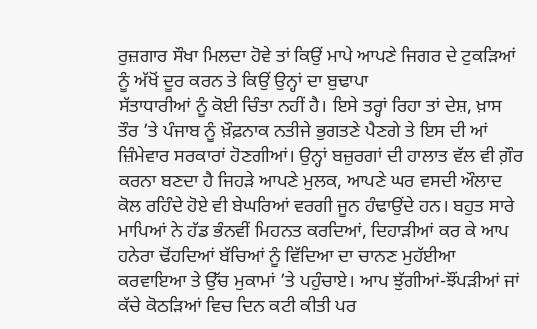ਰੁਜ਼ਗਾਰ ਸੌਖਾ ਮਿਲਦਾ ਹੋਵੇ ਤਾਂ ਕਿਉਂ ਮਾਪੇ ਆਪਣੇ ਜਿਗਰ ਦੇ ਟੁਕੜਿਆਂ ਨੂੰ ਅੱਖੋਂ ਦੂਰ ਕਰਨ ਤੇ ਕਿਉਂ ਉਨ੍ਹਾਂ ਦਾ ਬੁਢਾਪਾ
ਸੱਤਾਧਾਰੀਆਂ ਨੂੰ ਕੋਈ ਚਿੰਤਾ ਨਹੀਂ ਹੈ। ਇਸੇ ਤਰ੍ਹਾਂ ਰਿਹਾ ਤਾਂ ਦੇਸ਼, ਖ਼ਾਸ ਤੌਰ ’ਤੇ ਪੰਜਾਬ ਨੂੰ ਖ਼ੌਫ਼ਨਾਕ ਨਤੀਜੇ ਭੁਗਤਣੇ ਪੈਣਗੇ ਤੇ ਇਸ ਦੀ ਆਂ ਜ਼ਿੰਮੇਵਾਰ ਸਰਕਾਰਾਂ ਹੋਣਗੀਆਂ। ਉਨ੍ਹਾਂ ਬਜ਼ੁਰਗਾਂ ਦੀ ਹਾਲਾਤ ਵੱਲ ਵੀ ਗ਼ੌਰ ਕਰਨਾ ਬਣਦਾ ਹੈ ਜਿਹੜੇ ਆਪਣੇ ਮੁਲਕ, ਆਪਣੇ ਘਰ ਵਸਦੀ ਔਲਾਦ ਕੋਲ ਰਹਿੰਦੇ ਹੋਏ ਵੀ ਬੇਘਰਿਆਂ ਵਰਗੀ ਜੂਨ ਹੰਢਾਉਂਦੇ ਹਨ। ਬਹੁਤ ਸਾਰੇ ਮਾਪਿਆਂ ਨੇ ਹੱਡ ਭੰਨਵੀਂ ਮਿਹਨਤ ਕਰਦਿਆਂ, ਦਿਹਾੜੀਆਂ ਕਰ ਕੇ ਆਪ ਹਨੇਰਾ ਢੋਂਹਦਿਆਂ ਬੱਚਿਆਂ ਨੂੰ ਵਿੱਦਿਆ ਦਾ ਚਾਨਣ ਮੁਹੱਈਆ ਕਰਵਾਇਆ ਤੇ ਉੱਚ ਮੁਕਾਮਾਂ ’ਤੇ ਪਹੁੰਚਾਏ। ਆਪ ਝੁੱਗੀਆਂ-ਝੌਂਪੜੀਆਂ ਜਾਂ ਕੱਚੇ ਕੋਠੜਿਆਂ ਵਿਚ ਦਿਨ ਕਟੀ ਕੀਤੀ ਪਰ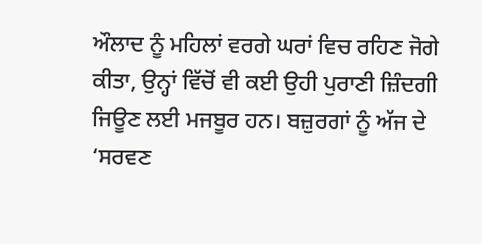ਔਲਾਦ ਨੂੰ ਮਹਿਲਾਂ ਵਰਗੇ ਘਰਾਂ ਵਿਚ ਰਹਿਣ ਜੋਗੇ ਕੀਤਾ, ਉਨ੍ਹਾਂ ਵਿੱਚੋਂ ਵੀ ਕਈ ਉਹੀ ਪੁਰਾਣੀ ਜ਼ਿੰਦਗੀ ਜਿਊਣ ਲਈ ਮਜਬੂਰ ਹਨ। ਬਜ਼ੁਰਗਾਂ ਨੂੰ ਅੱਜ ਦੇ ‘ਸਰਵਣ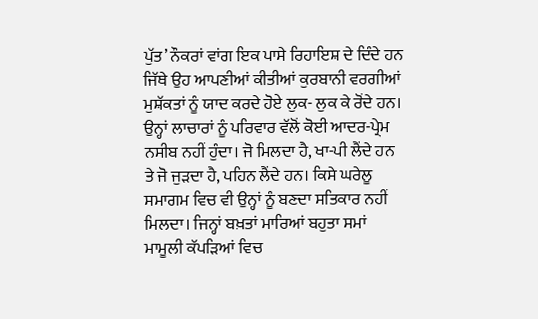ਪੁੱਤ’ ਨੌਕਰਾਂ ਵਾਂਗ ਇਕ ਪਾਸੇ ਰਿਹਾਇਸ਼ ਦੇ ਦਿੰਦੇ ਹਨ ਜਿੱਥੇ ਉਹ ਆਪਣੀਆਂ ਕੀਤੀਆਂ ਕੁਰਬਾਨੀ ਵਰਗੀਆਂ ਮੁਸ਼ੱਕਤਾਂ ਨੂੰ ਯਾਦ ਕਰਦੇ ਹੋਏ ਲੁਕ- ਲੁਕ ਕੇ ਰੋਂਦੇ ਹਨ। ਉਨ੍ਹਾਂ ਲਾਚਾਰਾਂ ਨੂੰ ਪਰਿਵਾਰ ਵੱਲੋਂ ਕੋਈ ਆਦਰ-ਪ੍ਰੇਮ ਨਸੀਬ ਨਹੀਂ ਹੁੰਦਾ। ਜੋ ਮਿਲਦਾ ਹੈ, ਖਾ-ਪੀ ਲੈਂਦੇ ਹਨ ਤੇ ਜੋ ਜੁੜਦਾ ਹੈ, ਪਹਿਨ ਲੈਂਦੇ ਹਨ। ਕਿਸੇ ਘਰੇਲੂ ਸਮਾਗਮ ਵਿਚ ਵੀ ਉਨ੍ਹਾਂ ਨੂੰ ਬਣਦਾ ਸਤਿਕਾਰ ਨਹੀਂ ਮਿਲਦਾ। ਜਿਨ੍ਹਾਂ ਬਖ਼ਤਾਂ ਮਾਰਿਆਂ ਬਹੁਤਾ ਸਮਾਂ ਮਾਮੂਲੀ ਕੱਪੜਿਆਂ ਵਿਚ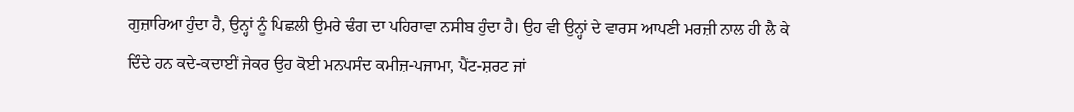ਗੁਜ਼ਾਰਿਆ ਹੁੰਦਾ ਹੈ, ਉਨ੍ਹਾਂ ਨੂੰ ਪਿਛਲੀ ਉਮਰੇ ਢੰਗ ਦਾ ਪਹਿਰਾਵਾ ਨਸੀਬ ਹੁੰਦਾ ਹੈ। ਉਹ ਵੀ ਉਨ੍ਹਾਂ ਦੇ ਵਾਰਸ ਆਪਣੀ ਮਰਜ਼ੀ ਨਾਲ ਹੀ ਲੈ ਕੇ ਦਿੰਦੇ ਹਨ ਕਦੇ-ਕਦਾਈਂ ਜੇਕਰ ਉਹ ਕੋਈ ਮਨਪਸੰਦ ਕਮੀਜ਼-ਪਜਾਮਾ, ਪੈਂਟ-ਸ਼ਰਟ ਜਾਂ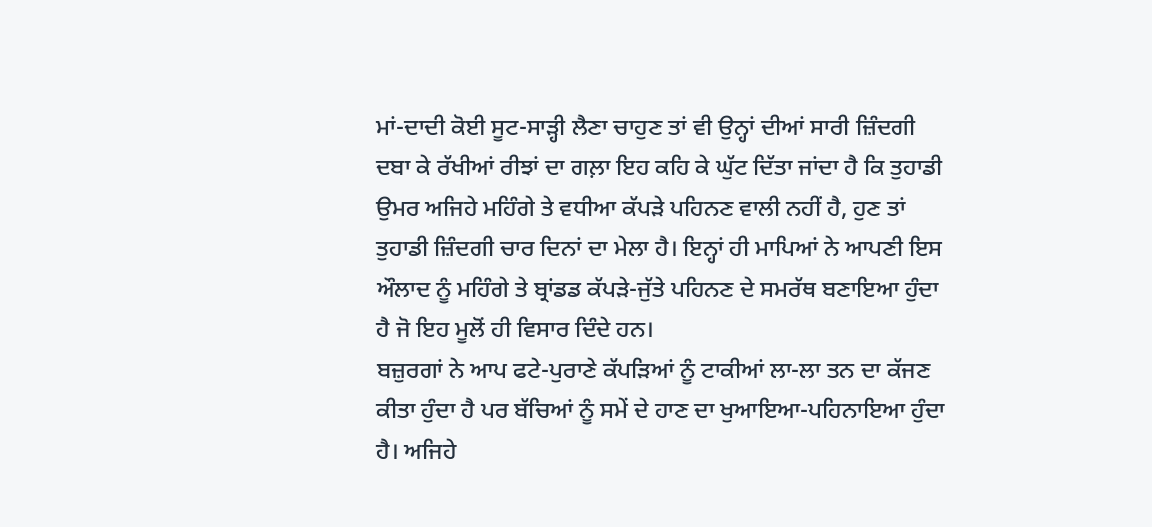ਮਾਂ-ਦਾਦੀ ਕੋਈ ਸੂਟ-ਸਾੜ੍ਹੀ ਲੈਣਾ ਚਾਹੁਣ ਤਾਂ ਵੀ ਉਨ੍ਹਾਂ ਦੀਆਂ ਸਾਰੀ ਜ਼ਿੰਦਗੀ ਦਬਾ ਕੇ ਰੱਖੀਆਂ ਰੀਝਾਂ ਦਾ ਗਲ਼ਾ ਇਹ ਕਹਿ ਕੇ ਘੁੱਟ ਦਿੱਤਾ ਜਾਂਦਾ ਹੈ ਕਿ ਤੁਹਾਡੀ ਉਮਰ ਅਜਿਹੇ ਮਹਿੰਗੇ ਤੇ ਵਧੀਆ ਕੱਪੜੇ ਪਹਿਨਣ ਵਾਲੀ ਨਹੀਂ ਹੈ, ਹੁਣ ਤਾਂ ਤੁਹਾਡੀ ਜ਼ਿੰਦਗੀ ਚਾਰ ਦਿਨਾਂ ਦਾ ਮੇਲਾ ਹੈ। ਇਨ੍ਹਾਂ ਹੀ ਮਾਪਿਆਂ ਨੇ ਆਪਣੀ ਇਸ ਔਲਾਦ ਨੂੰ ਮਹਿੰਗੇ ਤੇ ਬ੍ਰਾਂਡਡ ਕੱਪੜੇ-ਜੁੱਤੇ ਪਹਿਨਣ ਦੇ ਸਮਰੱਥ ਬਣਾਇਆ ਹੁੰਦਾ ਹੈ ਜੋ ਇਹ ਮੂਲੋਂ ਹੀ ਵਿਸਾਰ ਦਿੰਦੇ ਹਨ।
ਬਜ਼ੁਰਗਾਂ ਨੇ ਆਪ ਫਟੇ-ਪੁਰਾਣੇ ਕੱਪੜਿਆਂ ਨੂੰ ਟਾਕੀਆਂ ਲਾ-ਲਾ ਤਨ ਦਾ ਕੱਜਣ ਕੀਤਾ ਹੁੰਦਾ ਹੈ ਪਰ ਬੱਚਿਆਂ ਨੂੰ ਸਮੇਂ ਦੇ ਹਾਣ ਦਾ ਖੁਆਇਆ-ਪਹਿਨਾਇਆ ਹੁੰਦਾ ਹੈ। ਅਜਿਹੇ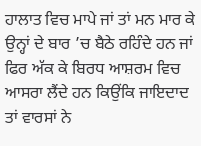ਹਾਲਾਤ ਵਿਚ ਮਾਪੇ ਜਾਂ ਤਾਂ ਮਨ ਮਾਰ ਕੇ ਉਨ੍ਹਾਂ ਦੇ ਬਾਰ ’ਚ ਬੈਠੇ ਰਹਿੰਦੇ ਹਨ ਜਾਂ ਫਿਰ ਅੱਕ ਕੇ ਬਿਰਧ ਆਸ਼ਰਮ ਵਿਚ ਆਸਰਾ ਲੈਂਦੇ ਹਨ ਕਿਉਂਕਿ ਜਾਇਦਾਦ ਤਾਂ ਵਾਰਸਾਂ ਨੇ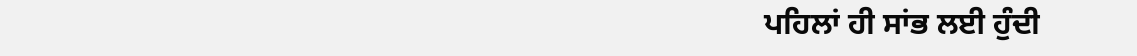ਪਹਿਲਾਂ ਹੀ ਸਾਂਭ ਲਈ ਹੁੰਦੀ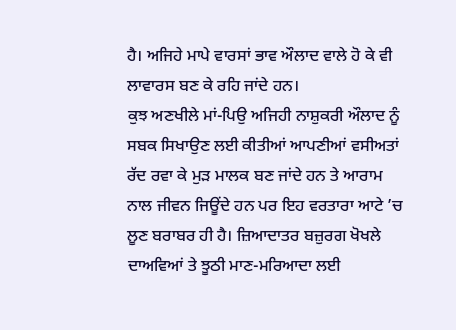ਹੈ। ਅਜਿਹੇ ਮਾਪੇ ਵਾਰਸਾਂ ਭਾਵ ਔਲਾਦ ਵਾਲੇ ਹੋ ਕੇ ਵੀ ਲਾਵਾਰਸ ਬਣ ਕੇ ਰਹਿ ਜਾਂਦੇ ਹਨ।
ਕੁਝ ਅਣਖੀਲੇ ਮਾਂ-ਪਿਉ ਅਜਿਹੀ ਨਾਸ਼ੁਕਰੀ ਔਲਾਦ ਨੂੰ ਸਬਕ ਸਿਖਾਉਣ ਲਈ ਕੀਤੀਆਂ ਆਪਣੀਆਂ ਵਸੀਅਤਾਂ ਰੱਦ ਰਵਾ ਕੇ ਮੁੜ ਮਾਲਕ ਬਣ ਜਾਂਦੇ ਹਨ ਤੇ ਆਰਾਮ ਨਾਲ ਜੀਵਨ ਜਿਊਂਦੇ ਹਨ ਪਰ ਇਹ ਵਰਤਾਰਾ ਆਟੇ ’ਚ ਲੂਣ ਬਰਾਬਰ ਹੀ ਹੈ। ਜ਼ਿਆਦਾਤਰ ਬਜ਼ੁਰਗ ਖੋਖਲੇ ਦਾਅਵਿਆਂ ਤੇ ਝੂਠੀ ਮਾਣ-ਮਰਿਆਦਾ ਲਈ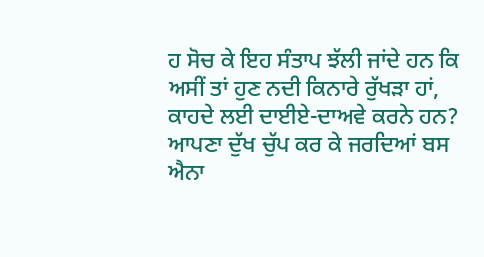ਹ ਸੋਚ ਕੇ ਇਹ ਸੰਤਾਪ ਝੱਲੀ ਜਾਂਦੇ ਹਨ ਕਿ ਅਸੀਂ ਤਾਂ ਹੁਣ ਨਦੀ ਕਿਨਾਰੇ ਰੁੱਖੜਾ ਹਾਂ, ਕਾਹਦੇ ਲਈ ਦਾਈਏ-ਦਾਅਵੇ ਕਰਨੇ ਹਨ? ਆਪਣਾ ਦੁੱਖ ਚੁੱਪ ਕਰ ਕੇ ਜਰਦਿਆਂ ਬਸ ਐਨਾ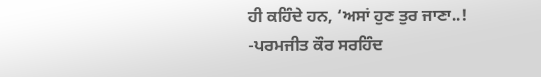ਹੀ ਕਹਿੰਦੇ ਹਨ, ‘ਅਸਾਂ ਹੁਣ ਤੁਰ ਜਾਣਾ..!
-ਪਰਮਜੀਤ ਕੌਰ ਸਰਹਿੰਦ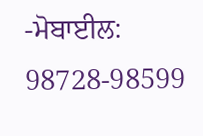-ਮੋਬਾਈਲ: 98728-98599